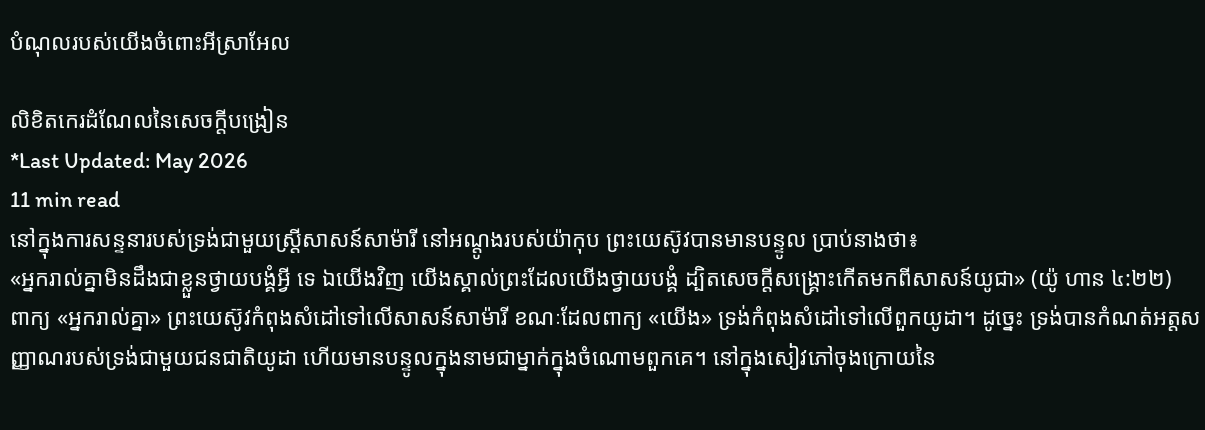បំណុលរបស់យើងចំពោះអីស្រាអែល

លិខិតកេរដំណែលនៃសេចក្តីបង្រៀន
*Last Updated: May 2026
11 min read
នៅក្នុងការសន្ទនារបស់ទ្រង់ជាមួយស្ត្រីសាសន៍សាម៉ារី នៅអណ្តូងរបស់យ៉ាកុប ព្រះយេស៊ូវបានមានបន្ទូល ប្រាប់នាងថា៖
«អ្នករាល់គ្នាមិនដឹងជាខ្លួនថ្វាយបង្គំអ្វី ទេ ឯយើងវិញ យើងស្គាល់ព្រះដែលយើងថ្វាយបង្គំ ដ្បិតសេចក្តីសង្គ្រោះកើតមកពីសាសន៍យូជា» (យ៉ូ ហាន ៤:២២)
ពាក្យ «អ្នករាល់គ្នា» ព្រះយេស៊ូវកំពុងសំដៅទៅលើសាសន៍សាម៉ារី ខណៈដែលពាក្យ «យើង» ទ្រង់កំពុងសំដៅទៅលើពួកយូដា។ ដូច្នេះ ទ្រង់បានកំណត់អត្តសញ្ញាណរបស់ទ្រង់ជាមួយជនជាតិយូដា ហើយមានបន្ទូលក្នុងនាមជាម្នាក់ក្នុងចំណោមពួកគេ។ នៅក្នុងសៀវភៅចុងក្រោយនៃ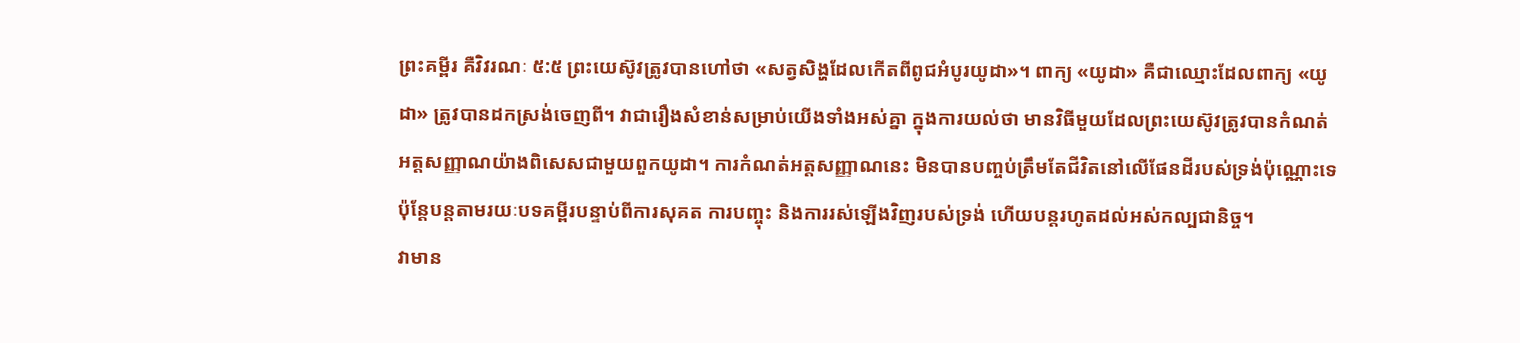ព្រះគម្ពីរ គឺវិវរណៈ ៥:៥ ព្រះយេស៊ូវត្រូវបានហៅថា «សត្វសិង្ហដែលកើតពីពូជអំបូរយូដា»។ ពាក្យ «យូដា» គឺជាឈ្មោះដែលពាក្យ «យូដា» ត្រូវបានដកស្រង់ចេញពី។ វាជារឿងសំខាន់សម្រាប់យើងទាំងអស់គ្នា ក្នុងការយល់ថា មានវិធីមួយដែលព្រះយេស៊ូវត្រូវបានកំណត់អត្តសញ្ញាណយ៉ាងពិសេសជាមួយពួកយូដា។ ការកំណត់អត្តសញ្ញាណនេះ មិនបានបញ្ចប់ត្រឹមតែជីវិតនៅលើផែនដីរបស់ទ្រង់ប៉ុណ្ណោះទេ ប៉ុន្តែបន្តតាមរយៈបទគម្ពីរបន្ទាប់ពីការសុគត ការបញ្ចុះ និងការរស់ឡើងវិញរបស់ទ្រង់ ហើយបន្តរហូតដល់អស់កល្បជានិច្ច។
វាមាន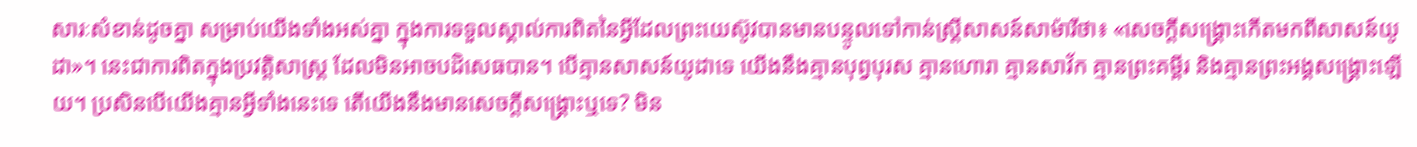សារៈសំខាន់ដូចគ្នា សម្រាប់យើងទាំងអស់គ្នា ក្នុងការទទួលស្គាល់ការពិតនៃអ្វីដែលព្រះយេស៊ូវបានមានបន្ទូលទៅកាន់ស្ត្រីសាសន៍សាម៉ារីថា៖ «សេចក្តីសង្គ្រោះកើតមកពីសាសន៍យូដា»។ នេះជាការពិតក្នុងប្រវត្តិសាស្ត្រ ដែលមិនអាចបដិសេធបាន។ បើគ្មានសាសន៍យូដាទេ យើងនឹងគ្មានបុព្វបុរស គ្មានហោរា គ្មានសាវ័ក គ្មានព្រះគម្ពីរ និងគ្មានព្រះអង្គសង្គ្រោះឡើយ។ ប្រសិនបើយើងគ្មានអ្វីទាំងនេះទេ តើយើងនឹងមានសេចក្តីសង្គ្រោះឬទេ? មិន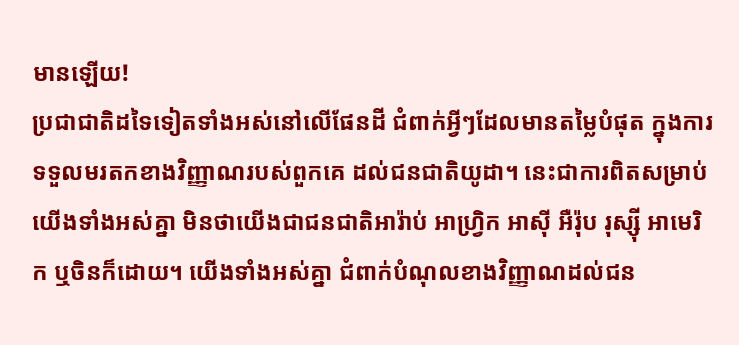មានឡើយ!
ប្រជាជាតិដទៃទៀតទាំងអស់នៅលើផែនដី ជំពាក់អ្វីៗដែលមានតម្លៃបំផុត ក្នុងការទទួលមរតកខាងវិញ្ញាណរបស់ពួកគេ ដល់ជនជាតិយូដា។ នេះជាការពិតសម្រាប់យើងទាំងអស់គ្នា មិនថាយើងជាជនជាតិអារ៉ាប់ អាហ្វ្រិក អាស៊ី អឺរ៉ុប រុស្ស៊ី អាមេរិក ឬចិនក៏ដោយ។ យើងទាំងអស់គ្នា ជំពាក់បំណុលខាងវិញ្ញាណដល់ជន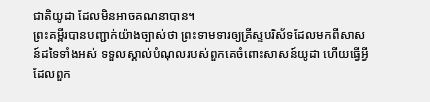ជាតិយូដា ដែលមិនអាចគណនាបាន។
ព្រះគម្ពីរបានបញ្ជាក់យ៉ាងច្បាស់ថា ព្រះទាមទារឲ្យគ្រីស្ទបរិស័ទដែលមកពីសាសន៍ដទៃទាំងអស់ ទទួលស្គាល់បំណុលរបស់ពួកគេចំពោះសាសន៍យូដា ហើយធ្វើអ្វីដែលពួក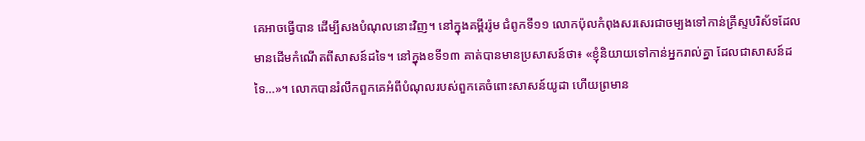គេអាចធ្វើបាន ដើម្បីសងបំណុលនោះវិញ។ នៅក្នុងគម្ពីររ៉ូម ជំពូកទី១១ លោកប៉ុលកំពុងសរសេរជាចម្បងទៅកាន់គ្រីស្ទបរិស័ទដែលមានដើមកំណើតពីសាសន៍ដទៃ។ នៅក្នុងខទី១៣ គាត់បានមានប្រសាសន៍ថា៖ «ខ្ញុំនិយាយទៅកាន់អ្នករាល់គ្នា ដែលជាសាសន៍ដទៃ…»។ លោកបានរំលឹកពួកគេអំពីបំណុលរបស់ពួកគេចំពោះសាសន៍យូដា ហើយព្រមាន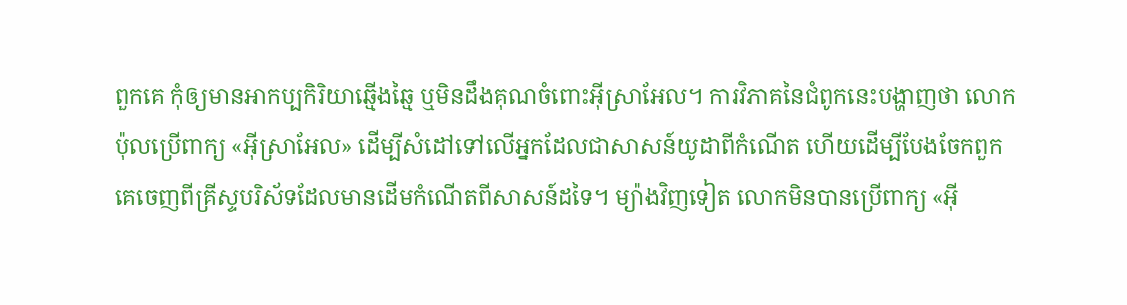ពួកគេ កុំឲ្យមានអាកប្បកិរិយាឆ្មើងឆ្មៃ ឬមិនដឹងគុណចំពោះអ៊ីស្រាអែល។ ការវិភាគនៃជំពូកនេះបង្ហាញថា លោកប៉ុលប្រើពាក្យ «អ៊ីស្រាអែល» ដើម្បីសំដៅទៅលើអ្នកដែលជាសាសន៍យូដាពីកំណើត ហើយដើម្បីបែងចែកពួកគេចេញពីគ្រីស្ទបរិស័ទដែលមានដើមកំណើតពីសាសន៍ដទៃ។ ម្យ៉ាងវិញទៀត លោកមិនបានប្រើពាក្យ «អ៊ី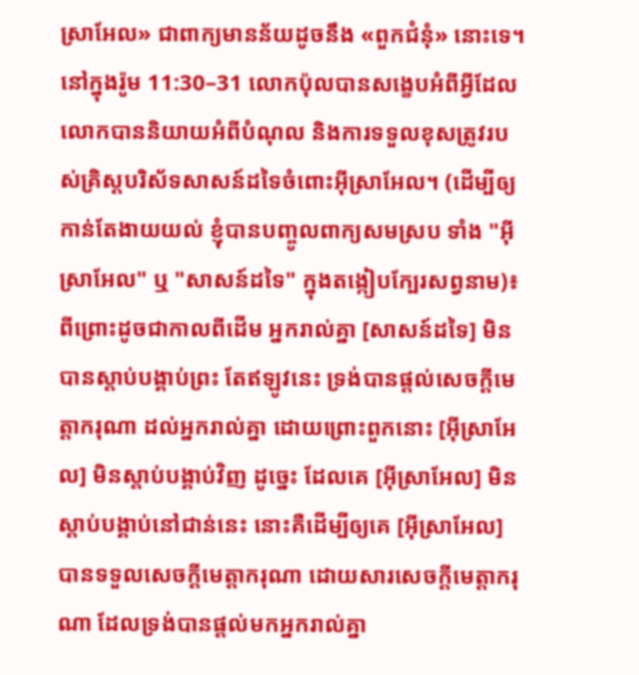ស្រាអែល» ជាពាក្យមានន័យដូចនឹង «ពួកជំនុំ» នោះទេ។
នៅក្នុងរ៉ូម 11:30–31 លោកប៉ុលបានសង្ខេបអំពីអ្វីដែលលោកបាននិយាយអំពីបំណុល និងការទទួលខុសត្រូវរបស់គ្រិស្តបរិស័ទសាសន៍ដទៃចំពោះអ៊ីស្រាអែល។ (ដើម្បីឲ្យកាន់តែងាយយល់ ខ្ញុំបានបញ្ចូលពាក្យសមស្រប ទាំង "អ៊ីស្រាអែល" ឬ "សាសន៍ដទៃ" ក្នុងតង្កៀបក្បែរសព្វនាម)៖
ពីព្រោះដូចជាកាលពីដើម អ្នករាល់គ្នា [សាសន៍ដទៃ] មិនបានស្តាប់បង្គាប់ព្រះ តែឥឡូវនេះ ទ្រង់បានផ្តល់សេចក្ដីមេត្តាករុណា ដល់អ្នករាល់គ្នា ដោយព្រោះពួកនោះ [អ៊ីស្រាអែល] មិនស្តាប់បង្គាប់វិញ ដូច្នេះ ដែលគេ [អ៊ីស្រាអែល] មិនស្តាប់បង្គាប់នៅជាន់នេះ នោះគឺដើម្បីឲ្យគេ [អ៊ីស្រាអែល] បានទទួលសេចក្ដីមេត្តាករុណា ដោយសារសេចក្ដីមេត្តាករុណា ដែលទ្រង់បានផ្តល់មកអ្នករាល់គ្នា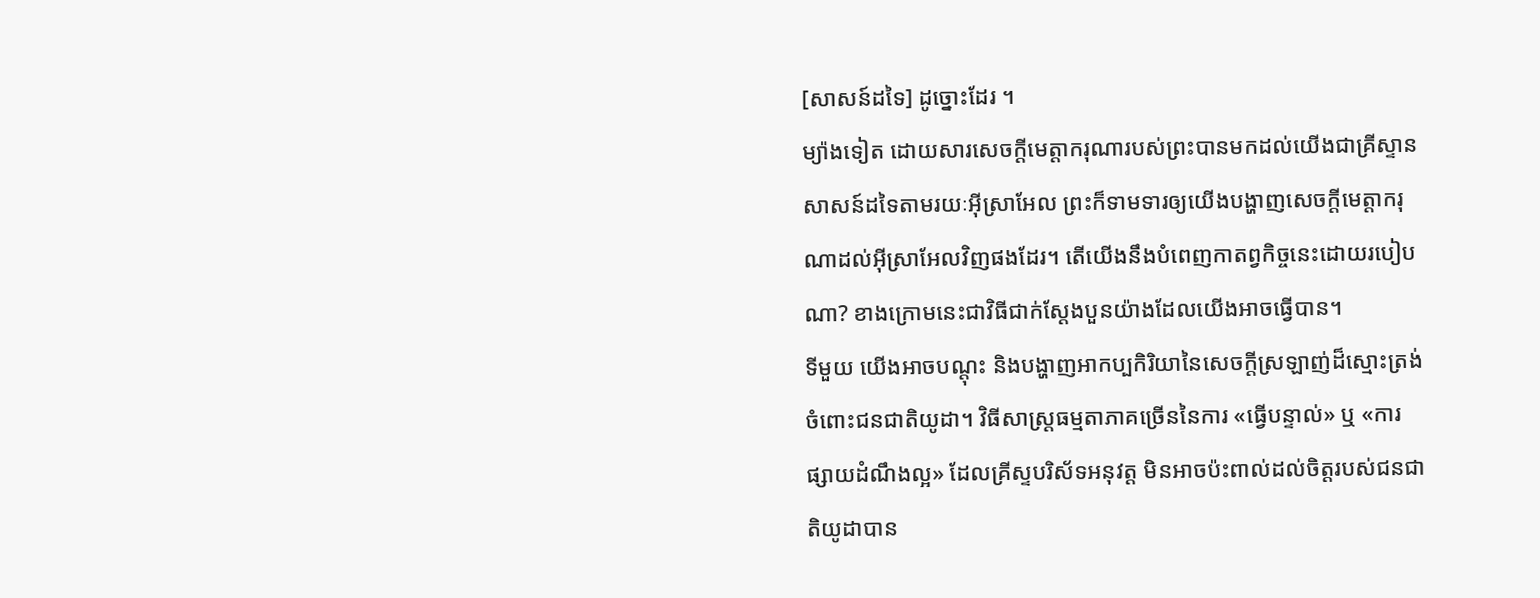[សាសន៍ដទៃ] ដូច្នោះដែរ ។
ម្យ៉ាងទៀត ដោយសារសេចក្ដីមេត្តាករុណារបស់ព្រះបានមកដល់យើងជាគ្រីស្ទានសាសន៍ដទៃតាមរយៈអ៊ីស្រាអែល ព្រះក៏ទាមទារឲ្យយើងបង្ហាញសេចក្ដីមេត្តាករុណាដល់អ៊ីស្រាអែលវិញផងដែរ។ តើយើងនឹងបំពេញកាតព្វកិច្ចនេះដោយរបៀបណា? ខាងក្រោមនេះជាវិធីជាក់ស្តែងបួនយ៉ាងដែលយើងអាចធ្វើបាន។
ទីមួយ យើងអាចបណ្តុះ និងបង្ហាញអាកប្បកិរិយានៃសេចក្ដីស្រឡាញ់ដ៏ស្មោះត្រង់ចំពោះជនជាតិយូដា។ វិធីសាស្ត្រធម្មតាភាគច្រើននៃការ «ធ្វើបន្ទាល់» ឬ «ការផ្សាយដំណឹងល្អ» ដែលគ្រីស្ទបរិស័ទអនុវត្ត មិនអាចប៉ះពាល់ដល់ចិត្តរបស់ជនជាតិយូដាបាន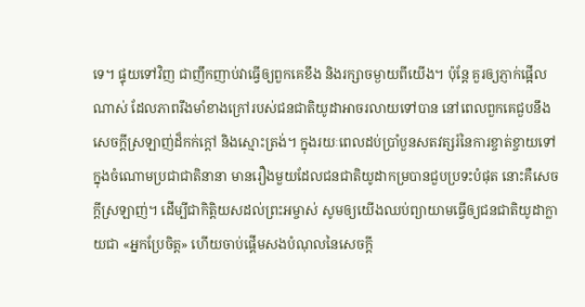ទេ។ ផ្ទុយទៅវិញ ជាញឹកញាប់វាធ្វើឲ្យពួកគេខឹង និងរក្សាចម្ងាយពីយើង។ ប៉ុន្តែ គួរឲ្យភ្ញាក់ផ្អើលណាស់ ដែលភាពរឹងមាំខាងក្រៅរបស់ជនជាតិយូដាអាចរលាយទៅបាន នៅពេលពួកគេជួបនឹងសេចក្ដីស្រឡាញ់ដ៏កក់ក្តៅ និងស្មោះត្រង់។ ក្នុងរយៈពេលដប់ប្រាំបួនសតវត្សរ៍នៃការខ្ចាត់ខ្ចាយទៅក្នុងចំណោមប្រជាជាតិនានា មានរឿងមួយដែលជនជាតិយូដាកម្របានជួបប្រទះបំផុត នោះគឺសេចក្ដីស្រឡាញ់។ ដើម្បីជាកិត្តិយសដល់ព្រះអម្ចាស់ សូមឲ្យយើងឈប់ព្យាយាមធ្វើឲ្យជនជាតិយូដាក្លាយជា «អ្នកប្រែចិត្ត» ហើយចាប់ផ្ដើមសងបំណុលនៃសេចក្ដី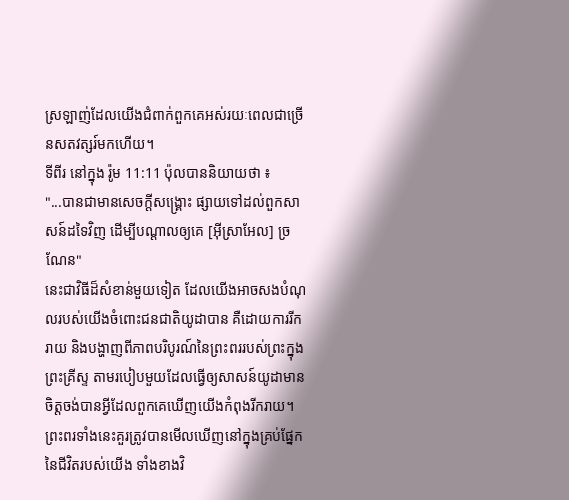ស្រឡាញ់ដែលយើងជំពាក់ពួកគេអស់រយៈពេលជាច្រើនសតវត្សរ៍មកហើយ។
ទីពីរ នៅក្នុង រ៉ូម 11:11 ប៉ុលបាននិយាយថា ៖
"...បានជាមានសេចក្ដីសង្គ្រោះ ផ្សាយទៅដល់ពួកសាសន៍ដទៃវិញ ដើម្បីបណ្តាលឲ្យគេ [អ៊ីស្រាអែល] ច្រណែន"
នេះជាវិធីដ៏សំខាន់មួយទៀត ដែលយើងអាចសងបំណុលរបស់យើងចំពោះជនជាតិយូដាបាន គឺដោយការរីករាយ និងបង្ហាញពីភាពបរិបូរណ៍នៃព្រះពររបស់ព្រះក្នុងព្រះគ្រីស្ទ តាមរបៀបមួយដែលធ្វើឲ្យសាសន៍យូដាមានចិត្តចង់បានអ្វីដែលពួកគេឃើញយើងកំពុងរីករាយ។ ព្រះពរទាំងនេះគួរត្រូវបានមើលឃើញនៅក្នុងគ្រប់ផ្នែកនៃជីវិតរបស់យើង ទាំងខាងវិ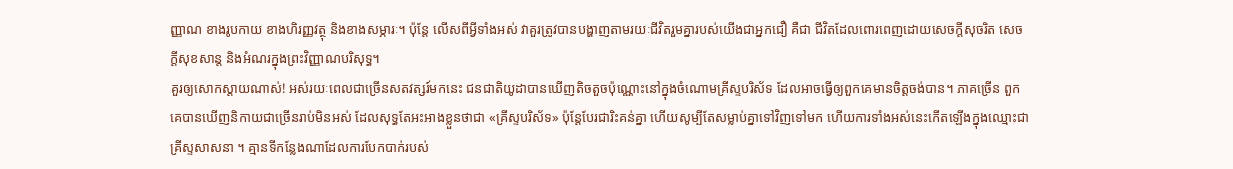ញ្ញាណ ខាងរូបកាយ ខាងហិរញ្ញវត្ថុ និងខាងសម្ភារៈ។ ប៉ុន្តែ លើសពីអ្វីទាំងអស់ វាគួរត្រូវបានបង្ហាញតាមរយៈជីវិតរួមគ្នារបស់យើងជាអ្នកជឿ គឺជា ជីវិតដែលពោរពេញដោយសេចក្ដីសុចរិត សេចក្ដីសុខសាន្ត និងអំណរក្នុងព្រះវិញ្ញាណបរិសុទ្ធ។
គួរឲ្យសោកស្តាយណាស់! អស់រយៈពេលជាច្រើនសតវត្សរ៍មកនេះ ជនជាតិយូដាបានឃើញតិចតួចប៉ុណ្ណោះនៅក្នុងចំណោមគ្រីស្ទបរិស័ទ ដែលអាចធ្វើឲ្យពួកគេមានចិត្តចង់បាន។ ភាគច្រើន ពួកគេបានឃើញនិកាយជាច្រើនរាប់មិនអស់ ដែលសុទ្ធតែអះអាងខ្លួនថាជា «គ្រីស្ទបរិស័ទ» ប៉ុន្តែបែរជារិះគន់គ្នា ហើយសូម្បីតែសម្លាប់គ្នាទៅវិញទៅមក ហើយការទាំងអស់នេះកើតឡើងក្នុងឈ្មោះជាគ្រីស្ទសាសនា ។ គ្មានទីកន្លែងណាដែលការបែកបាក់របស់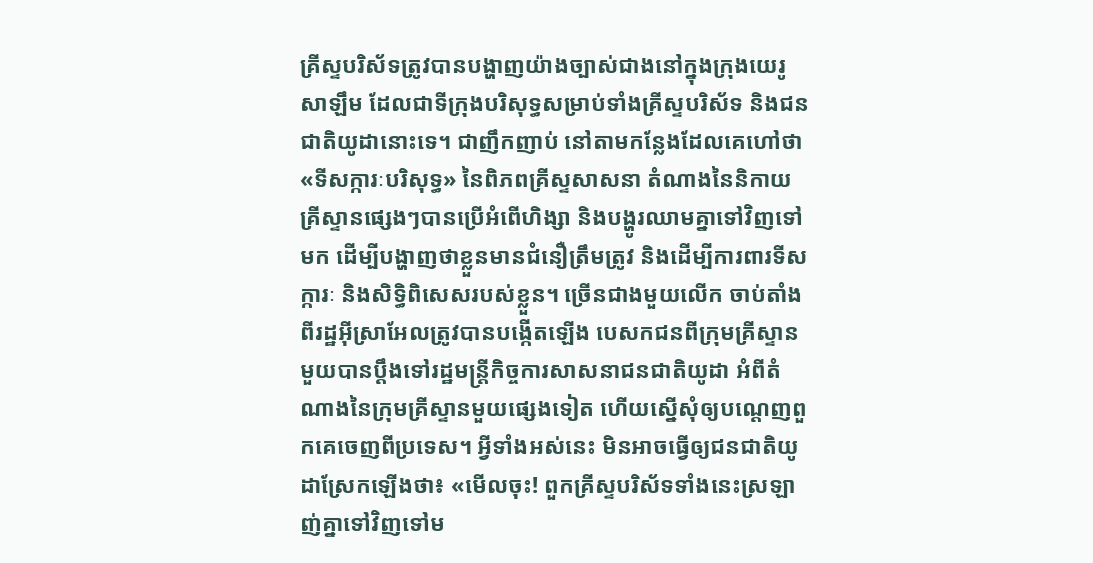គ្រីស្ទបរិស័ទត្រូវបានបង្ហាញយ៉ាងច្បាស់ជាងនៅក្នុងក្រុងយេរូសាឡឹម ដែលជាទីក្រុងបរិសុទ្ធសម្រាប់ទាំងគ្រីស្ទបរិស័ទ និងជនជាតិយូដានោះទេ។ ជាញឹកញាប់ នៅតាមកន្លែងដែលគេហៅថា «ទីសក្ការៈបរិសុទ្ធ» នៃពិភពគ្រីស្ទសាសនា តំណាងនៃនិកាយគ្រីស្ទានផ្សេងៗបានប្រើអំពើហិង្សា និងបង្ហូរឈាមគ្នាទៅវិញទៅមក ដើម្បីបង្ហាញថាខ្លួនមានជំនឿត្រឹមត្រូវ និងដើម្បីការពារទីសក្ការៈ និងសិទ្ធិពិសេសរបស់ខ្លួន។ ច្រើនជាងមួយលើក ចាប់តាំងពីរដ្ឋអ៊ីស្រាអែលត្រូវបានបង្កើតឡើង បេសកជនពីក្រុមគ្រីស្ទានមួយបានប្ដឹងទៅរដ្ឋមន្ត្រីកិច្ចការសាសនាជនជាតិយូដា អំពីតំណាងនៃក្រុមគ្រីស្ទានមួយផ្សេងទៀត ហើយស្នើសុំឲ្យបណ្តេញពួកគេចេញពីប្រទេស។ អ្វីទាំងអស់នេះ មិនអាចធ្វើឲ្យជនជាតិយូដាស្រែកឡើងថា៖ «មើលចុះ! ពួកគ្រីស្ទបរិស័ទទាំងនេះស្រឡាញ់គ្នាទៅវិញទៅម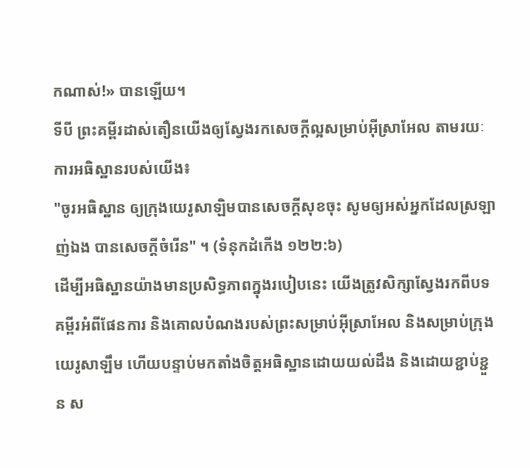កណាស់!» បានឡើយ។
ទីបី ព្រះគម្ពីរដាស់តឿនយើងឲ្យស្វែងរកសេចក្ដីល្អសម្រាប់អ៊ីស្រាអែល តាមរយៈការអធិស្ឋានរបស់យើង៖
"ចូរអធិស្ឋាន ឲ្យក្រុងយេរូសាឡិមបានសេចក្ដីសុខចុះ សូមឲ្យអស់អ្នកដែលស្រឡាញ់ឯង បានសេចក្ដីចំរើន" ។ (ទំនុកដំកើង ១២២:៦)
ដើម្បីអធិស្ឋានយ៉ាងមានប្រសិទ្ធភាពក្នុងរបៀបនេះ យើងត្រូវសិក្សាស្វែងរកពីបទគម្ពីរអំពីផែនការ និងគោលបំណងរបស់ព្រះសម្រាប់អ៊ីស្រាអែល និងសម្រាប់ក្រុង យេរូសាឡឹម ហើយបន្ទាប់មកតាំងចិត្តអធិស្ឋានដោយយល់ដឹង និងដោយខ្ជាប់ខ្ជួន ស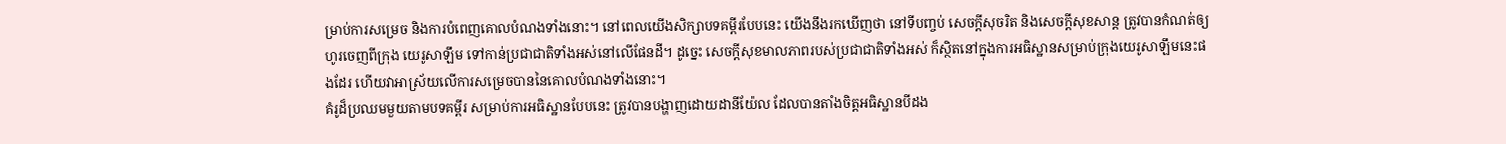ម្រាប់ការសម្រេច និងការបំពេញគោលបំណងទាំងនោះ។ នៅពេលយើងសិក្សាបទគម្ពីរបែបនេះ យើងនឹងរកឃើញថា នៅទីបញ្ចប់ សេចក្ដីសុចរិត និងសេចក្ដីសុខសាន្ត ត្រូវបានកំណត់ឲ្យហូរចេញពីក្រុង យេរូសាឡឹម ទៅកាន់ប្រជាជាតិទាំងអស់នៅលើផែនដី។ ដូច្នេះ សេចក្ដីសុខមាលភាពរបស់ប្រជាជាតិទាំងអស់ ក៏ស្ថិតនៅក្នុងការអធិស្ឋានសម្រាប់ក្រុងយេរូសាឡឹមនេះផងដែរ ហើយវាអាស្រ័យលើការសម្រេចបាននៃគោលបំណងទាំងនោះ។
គំរូដ៏ប្រឈមមួយតាមបទគម្ពីរ សម្រាប់ការអធិស្ឋានបែបនេះ ត្រូវបានបង្ហាញដោយដានីយ៉ែល ដែលបានតាំងចិត្តអធិស្ឋានបីដង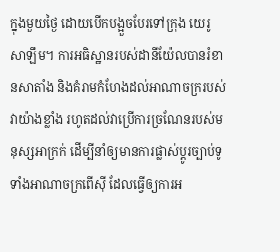ក្នុងមួយថ្ងៃ ដោយបើកបង្អួចបែរទៅក្រុង យេរូសាឡឹម។ ការអធិស្ឋានរបស់ដានីយ៉ែលបានរំខានសាតាំង និងគំរាមកំហែងដល់អាណាចក្ររបស់វាយ៉ាងខ្លាំង រហូតដល់វាប្រើការច្រណែនរបស់មនុស្សអាក្រក់ ដើម្បីនាំឲ្យមានការផ្លាស់ប្ដូរច្បាប់ទូទាំងអាណាចក្រពើស៊ី ដែលធ្វើឲ្យការអ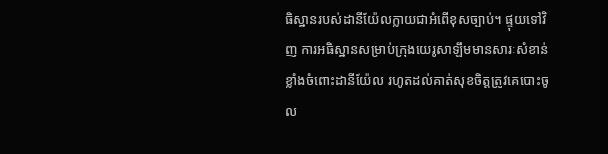ធិស្ឋានរបស់ដានីយ៉ែលក្លាយជាអំពើខុសច្បាប់។ ផ្ទុយទៅវិញ ការអធិស្ឋានសម្រាប់ក្រុងយេរូសាឡឹមមានសារៈសំខាន់ខ្លាំងចំពោះដានីយ៉ែល រហូតដល់គាត់សុខចិត្តត្រូវគេបោះចូល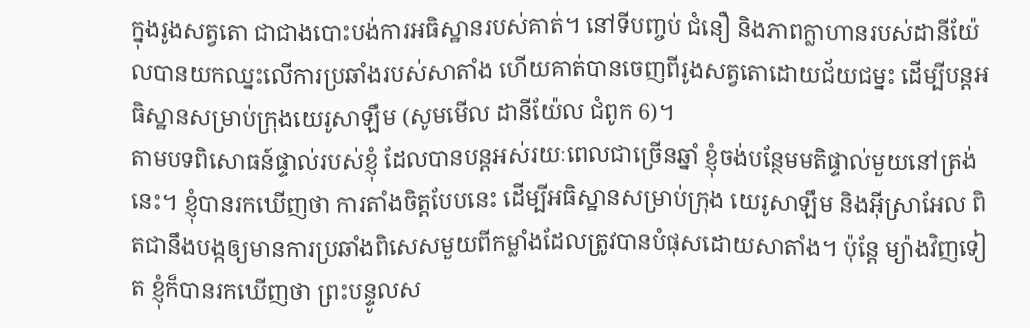ក្នុងរូងសត្វតោ ជាជាងបោះបង់ការអធិស្ឋានរបស់គាត់។ នៅទីបញ្ចប់ ជំនឿ និងភាពក្លាហានរបស់ដានីយ៉ែលបានយកឈ្នះលើការប្រឆាំងរបស់សាតាំង ហើយគាត់បានចេញពីរូងសត្វតោដោយជ័យជម្នះ ដើម្បីបន្តអធិស្ឋានសម្រាប់ក្រុងយេរូសាឡឹម (សូមមើល ដានីយ៉ែល ជំពូក 6)។
តាមបទពិសោធន៍ផ្ទាល់របស់ខ្ញុំ ដែលបានបន្តអស់រយៈពេលជាច្រើនឆ្នាំ ខ្ញុំចង់បន្ថែមមតិផ្ទាល់មួយនៅត្រង់នេះ។ ខ្ញុំបានរកឃើញថា ការតាំងចិត្តបែបនេះ ដើម្បីអធិស្ឋានសម្រាប់ក្រុង យេរូសាឡឹម និងអ៊ីស្រាអែល ពិតជានឹងបង្កឲ្យមានការប្រឆាំងពិសេសមួយពីកម្លាំងដែលត្រូវបានបំផុសដោយសាតាំង។ ប៉ុន្តែ ម្យ៉ាងវិញទៀត ខ្ញុំក៏បានរកឃើញថា ព្រះបន្ទូលស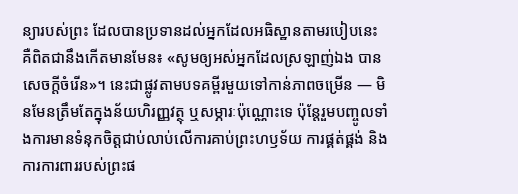ន្យារបស់ព្រះ ដែលបានប្រទានដល់អ្នកដែលអធិស្ឋានតាមរបៀបនេះ គឺពិតជានឹងកើតមានមែន៖ «សូមឲ្យអស់អ្នកដែលស្រឡាញ់ឯង បានសេចក្ដីចំរើន»។ នេះជាផ្លូវតាមបទគម្ពីរមួយទៅកាន់ភាពចម្រើន — មិនមែនត្រឹមតែក្នុងន័យហិរញ្ញវត្ថុ ឬសម្ភារៈប៉ុណ្ណោះទេ ប៉ុន្តែរួមបញ្ចូលទាំងការមានទំនុកចិត្តជាប់លាប់លើការគាប់ព្រះហឫទ័យ ការផ្គត់ផ្គង់ និងការការពាររបស់ព្រះផ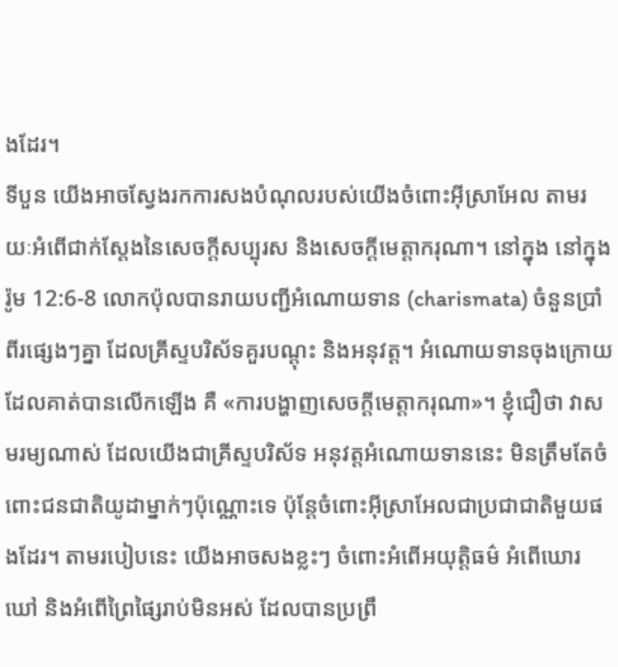ងដែរ។
ទីបួន យើងអាចស្វែងរកការសងបំណុលរបស់យើងចំពោះអ៊ីស្រាអែល តាមរយៈអំពើជាក់ស្តែងនៃសេចក្ដីសប្បុរស និងសេចក្ដីមេត្តាករុណា។ នៅក្នុង នៅក្នុងរ៉ូម 12:6-8 លោកប៉ុលបានរាយបញ្ជីអំណោយទាន (charismata) ចំនួនប្រាំពីរផ្សេងៗគ្នា ដែលគ្រីស្ទបរិស័ទគួរបណ្តុះ និងអនុវត្ត។ អំណោយទានចុងក្រោយដែលគាត់បានលើកឡើង គឺ «ការបង្ហាញសេចក្ដីមេត្តាករុណា»។ ខ្ញុំជឿថា វាសមរម្យណាស់ ដែលយើងជាគ្រីស្ទបរិស័ទ អនុវត្តអំណោយទាននេះ មិនត្រឹមតែចំពោះជនជាតិយូដាម្នាក់ៗប៉ុណ្ណោះទេ ប៉ុន្តែចំពោះអ៊ីស្រាអែលជាប្រជាជាតិមួយផងដែរ។ តាមរបៀបនេះ យើងអាចសងខ្លះៗ ចំពោះអំពើអយុត្តិធម៌ អំពើឃោរឃៅ និងអំពើព្រៃផ្សៃរាប់មិនអស់ ដែលបានប្រព្រឹ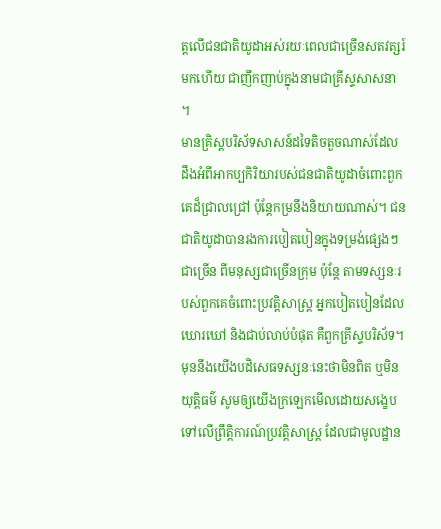ត្តលើជនជាតិយូដាអស់រយៈពេលជាច្រើនសតវត្សរ៍មកហើយ ជាញឹកញាប់ក្នុងនាមជាគ្រីស្ទសាសនា ។
មានគ្រិស្តបរិស័ទសាសន៍ដទៃតិចតួចណាស់ដែលដឹងអំពីអាកប្បកិរិយារបស់ជនជាតិយូដាចំពោះពួកគេដ៏ជ្រាលជ្រៅ ប៉ុន្តែកម្រនឹងនិយាយណាស់។ ជនជាតិយូដាបានរងការបៀតបៀនក្នុងទម្រង់ផ្សេងៗជាច្រើន ពីមនុស្សជាច្រើនក្រុម ប៉ុន្តែ តាមទស្សនៈរបស់ពួកគេចំពោះប្រវត្តិសាស្ត្រ អ្នកបៀតបៀនដែលឃោរឃៅ និងជាប់លាប់បំផុត គឺពួកគ្រីស្ទបរិស័ទ។ មុននឹងយើងបដិសេធទស្សនៈនេះថាមិនពិត ឬមិនយុត្តិធម៌ សូមឲ្យយើងក្រឡេកមើលដោយសង្ខេបទៅលើព្រឹត្តិការណ៍ប្រវត្តិសាស្ត្រ ដែលជាមូលដ្ឋាន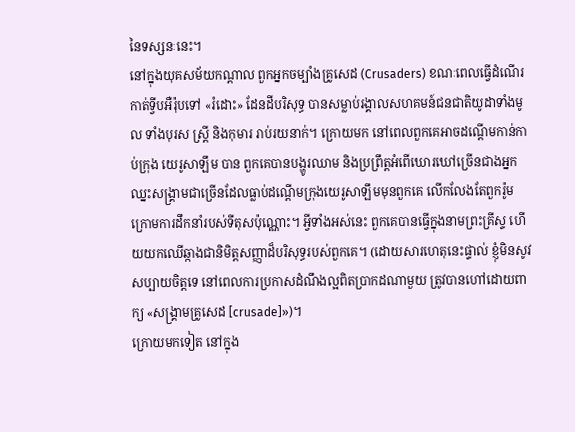នៃទស្សនៈនេះ។
នៅក្នុងយុគសម័យកណ្ដាល ពួកអ្នកចម្បាំងគ្រូសេដ (Crusaders) ខណៈពេលធ្វើដំណើរកាត់ទ្វីបអឺរ៉ុបទៅ «រំដោះ» ដែនដីបរិសុទ្ធ បានសម្លាប់រង្គាលសហគមន៍ជនជាតិយូដាទាំងមូល ទាំងបុរស ស្ត្រី និងកុមារ រាប់រយនាក់។ ក្រោយមក នៅពេលពួកគេអាចដណ្ដើមកាន់កាប់ក្រុង យេរូសាឡឹម បាន ពួកគេបានបង្ហូរឈាម និងប្រព្រឹត្តអំពើឃោរឃៅច្រើនជាងអ្នកឈ្នះសង្គ្រាមជាច្រើនដែលធ្លាប់ដណ្ដើមក្រុងយេរូសាឡឹមមុនពួកគេ លើកលែងតែពួករ៉ូមក្រោមការដឹកនាំរបស់ទីតុសប៉ុណ្ណោះ។ អ្វីទាំងអស់នេះ ពួកគេបានធ្វើក្នុងនាមព្រះគ្រីស្ទ ហើយយកឈើឆ្កាងជានិមិត្តសញ្ញាដ៏បរិសុទ្ធរបស់ពួកគេ។ (ដោយសារហេតុនេះផ្ទាល់ ខ្ញុំមិនសូវសប្បាយចិត្តទេ នៅពេលការប្រកាសដំណឹងល្អពិតប្រាកដណាមួយ ត្រូវបានហៅដោយពាក្យ «សង្គ្រាមគ្រូសេដ [crusade]»)។
ក្រោយមកទៀត នៅក្នុង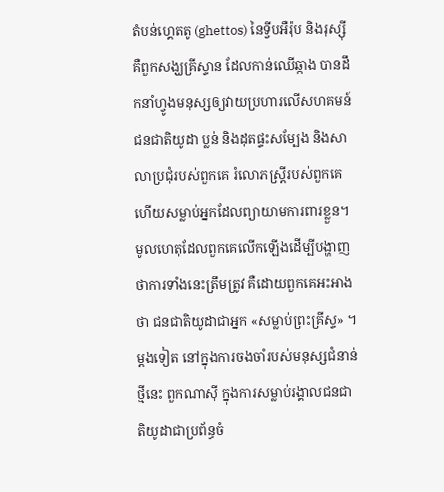តំបន់ហ្គេតតូ (ghettos) នៃទ្វីបអឺរ៉ុប និងរុស្ស៊ី គឺពួកសង្ឃគ្រីស្ទាន ដែលកាន់ឈើឆ្កាង បានដឹកនាំហ្វូងមនុស្សឲ្យវាយប្រហារលើសហគមន៍ជនជាតិយូដា ប្លន់ និងដុតផ្ទះសម្បែង និងសាលាប្រជុំរបស់ពួកគេ រំលោភស្ត្រីរបស់ពួកគេ ហើយសម្លាប់អ្នកដែលព្យាយាមការពារខ្លួន។ មូលហេតុដែលពួកគេលើកឡើងដើម្បីបង្ហាញថាការទាំងនេះត្រឹមត្រូវ គឺដោយពួកគេអះអាងថា ជនជាតិយូដាជាអ្នក «សម្លាប់ព្រះគ្រីស្ទ» ។
ម្តងទៀត នៅក្នុងការចងចាំរបស់មនុស្សជំនាន់ថ្មីនេះ ពួកណាស៊ី ក្នុងការសម្លាប់រង្គាលជនជាតិយូដាជាប្រព័ន្ធចំ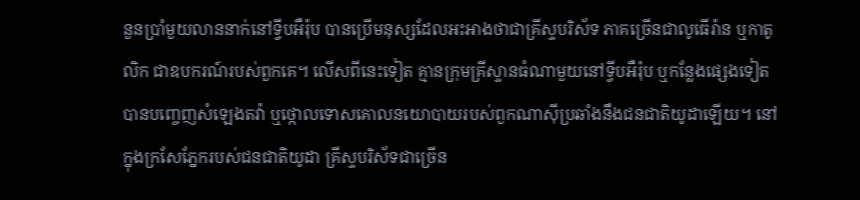នួនប្រាំមួយលាននាក់នៅទ្វីបអឺរ៉ុប បានប្រើមនុស្សដែលអះអាងថាជាគ្រីស្ទបរិស័ទ ភាគច្រើនជាលូធើរ៉ាន ឬកាតូលិក ជាឧបករណ៍របស់ពួកគេ។ លើសពីនេះទៀត គ្មានក្រុមគ្រីស្ទានធំណាមួយនៅទ្វីបអឺរ៉ុប ឬកន្លែងផ្សេងទៀត បានបញ្ចេញសំឡេងតវ៉ា ឬថ្កោលទោសគោលនយោបាយរបស់ពួកណាស៊ីប្រឆាំងនឹងជនជាតិយូដាឡើយ។ នៅក្នុងក្រសែភ្នែករបស់ជនជាតិយូដា គ្រីស្ទបរិស័ទជាច្រើន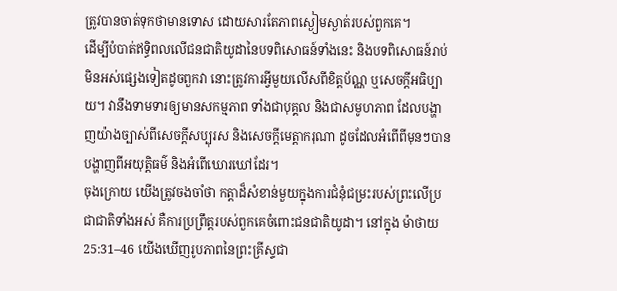ត្រូវបានចាត់ទុកថាមានទោស ដោយសារតែភាពស្ងៀមស្ងាត់របស់ពួកគេ។
ដើម្បីបំបាត់ឥទ្ធិពលលើជនជាតិយូដានៃបទពិសោធន៍ទាំងនេះ និងបទពិសោធន៍រាប់មិនអស់ផ្សេងទៀតដូចពួកវា នោះត្រូវការអ្វីមួយលើសពីខិត្តប័ណ្ណ ឬសេចក្ដីអធិប្បាយ។ វានឹងទាមទារឲ្យមានសកម្មភាព ទាំងជាបុគ្គល និងជាសមូហភាព ដែលបង្ហាញយ៉ាងច្បាស់ពីសេចក្ដីសប្បុរស និងសេចក្ដីមេត្តាករុណា ដូចដែលអំពើពីមុនៗបានបង្ហាញពីអយុត្តិធម៌ និងអំពើឃោរឃៅដែរ។
ចុងក្រោយ យើងត្រូវចងចាំថា កត្តាដ៏សំខាន់មួយក្នុងការជំនុំជម្រះរបស់ព្រះលើប្រជាជាតិទាំងអស់ គឺការប្រព្រឹត្តរបស់ពួកគេចំពោះជនជាតិយូដា។ នៅក្នុង ម៉ាថាយ 25:31–46 យើងឃើញរូបភាពនៃព្រះគ្រីស្ទជា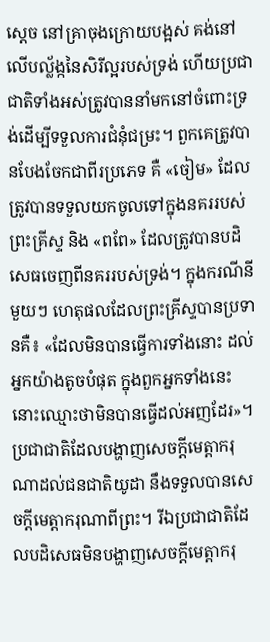ស្តេច នៅគ្រាចុងក្រោយបង្អស់ គង់នៅលើបល្ល័ង្កនៃសិរីល្អរបស់ទ្រង់ ហើយប្រជាជាតិទាំងអស់ត្រូវបាននាំមកនៅចំពោះទ្រង់ដើម្បីទទួលការជំនុំជម្រះ។ ពួកគេត្រូវបានបែងចែកជាពីរប្រភេទ គឺ «ចៀម» ដែលត្រូវបានទទួលយកចូលទៅក្នុងនគររបស់ព្រះគ្រីស្ទ និង «ពពែ» ដែលត្រូវបានបដិសេធចេញពីនគររបស់ទ្រង់។ ក្នុងករណីនីមួយៗ ហេតុផលដែលព្រះគ្រីស្ទបានប្រទានគឺ៖ «ដែលមិនបានធ្វើការទាំងនោះ ដល់អ្នកយ៉ាងតូចបំផុត ក្នុងពួកអ្នកទាំងនេះ នោះឈ្មោះថាមិនបានធ្វើដល់អញដែរ»។ ប្រជាជាតិដែលបង្ហាញសេចក្ដីមេត្តាករុណាដល់ជនជាតិយូដា នឹងទទួលបានសេចក្ដីមេត្តាករុណាពីព្រះ។ រីឯប្រជាជាតិដែលបដិសេធមិនបង្ហាញសេចក្ដីមេត្តាករុ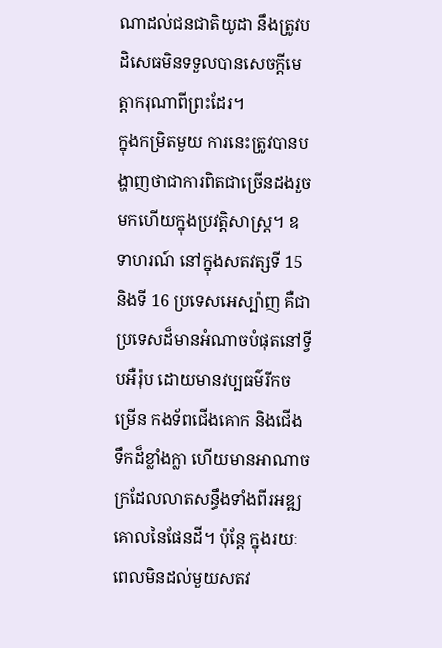ណាដល់ជនជាតិយូដា នឹងត្រូវបដិសេធមិនទទួលបានសេចក្ដីមេត្តាករុណាពីព្រះដែរ។
ក្នុងកម្រិតមួយ ការនេះត្រូវបានបង្ហាញថាជាការពិតជាច្រើនដងរួចមកហើយក្នុងប្រវត្តិសាស្ត្រ។ ឧទាហរណ៍ នៅក្នុងសតវត្សទី 15 និងទី 16 ប្រទេសអេស្ប៉ាញ គឺជាប្រទេសដ៏មានអំណាចបំផុតនៅទ្វីបអឺរ៉ុប ដោយមានវប្បធម៌រីកចម្រើន កងទ័ពជើងគោក និងជើងទឹកដ៏ខ្លាំងក្លា ហើយមានអាណាចក្រដែលលាតសន្ធឹងទាំងពីរអឌ្ឍគោលនៃផែនដី។ ប៉ុន្តែ ក្នុងរយៈពេលមិនដល់មួយសតវ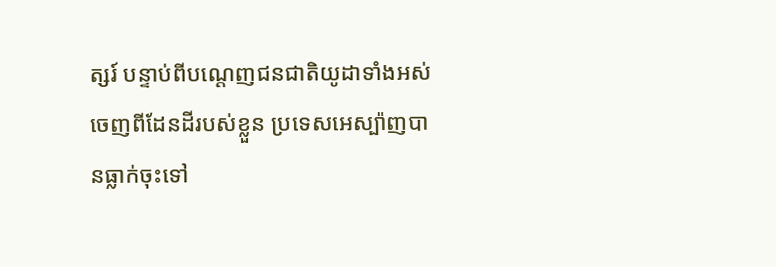ត្សរ៍ បន្ទាប់ពីបណ្តេញជនជាតិយូដាទាំងអស់ចេញពីដែនដីរបស់ខ្លួន ប្រទេសអេស្ប៉ាញបានធ្លាក់ចុះទៅ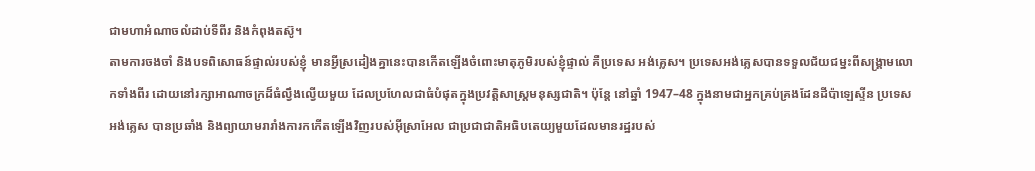ជាមហាអំណាចលំដាប់ទីពីរ និងកំពុងតស៊ូ។
តាមការចងចាំ និងបទពិសោធន៍ផ្ទាល់របស់ខ្ញុំ មានអ្វីស្រដៀងគ្នានេះបានកើតឡើងចំពោះមាតុភូមិរបស់ខ្ញុំផ្ទាល់ គឺប្រទេស អង់គ្លេស។ ប្រទេសអង់គ្លេសបានទទួលជ័យជម្នះពីសង្គ្រាមលោកទាំងពីរ ដោយនៅរក្សាអាណាចក្រដ៏ធំល្វឹងល្វើយមួយ ដែលប្រហែលជាធំបំផុតក្នុងប្រវត្តិសាស្ត្រមនុស្សជាតិ។ ប៉ុន្តែ នៅឆ្នាំ 1947–48 ក្នុងនាមជាអ្នកគ្រប់គ្រងដែនដីប៉ាឡេស្ទីន ប្រទេស អង់គ្លេស បានប្រឆាំង និងព្យាយាមរារាំងការកកើតឡើងវិញរបស់អ៊ីស្រាអែល ជាប្រជាជាតិអធិបតេយ្យមួយដែលមានរដ្ឋរបស់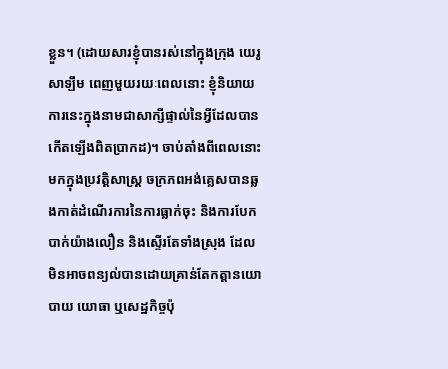ខ្លួន។ (ដោយសារខ្ញុំបានរស់នៅក្នុងក្រុង យេរូសាឡឹម ពេញមួយរយៈពេលនោះ ខ្ញុំនិយាយការនេះក្នុងនាមជាសាក្សីផ្ទាល់នៃអ្វីដែលបានកើតឡើងពិតប្រាកដ)។ ចាប់តាំងពីពេលនោះមកក្នុងប្រវត្តិសាស្ត្រ ចក្រភពអង់គ្លេសបានឆ្លងកាត់ដំណើរការនៃការធ្លាក់ចុះ និងការបែកបាក់យ៉ាងលឿន និងស្ទើរតែទាំងស្រុង ដែលមិនអាចពន្យល់បានដោយគ្រាន់តែកត្តានយោបាយ យោធា ឬសេដ្ឋកិច្ចប៉ុ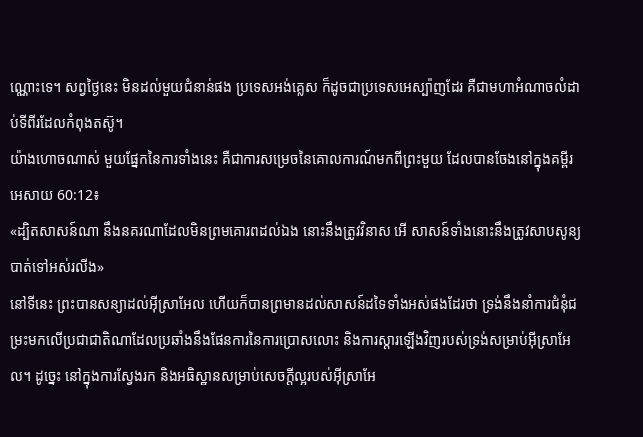ណ្ណោះទេ។ សព្វថ្ងៃនេះ មិនដល់មួយជំនាន់ផង ប្រទេសអង់គ្លេស ក៏ដូចជាប្រទេសអេស្ប៉ាញដែរ គឺជាមហាអំណាចលំដាប់ទីពីរដែលកំពុងតស៊ូ។
យ៉ាងហោចណាស់ មួយផ្នែកនៃការទាំងនេះ គឺជាការសម្រេចនៃគោលការណ៍មកពីព្រះមួយ ដែលបានចែងនៅក្នុងគម្ពីរអេសាយ 60:12៖
«ដ្បិតសាសន៍ណា នឹងនគរណាដែលមិនព្រមគោរពដល់ឯង នោះនឹងត្រូវវិនាស អើ សាសន៍ទាំងនោះនឹងត្រូវសាបសូន្យបាត់ទៅអស់រលីង»
នៅទីនេះ ព្រះបានសន្យាដល់អ៊ីស្រាអែល ហើយក៏បានព្រមានដល់សាសន៍ដទៃទាំងអស់ផងដែរថា ទ្រង់នឹងនាំការជំនុំជម្រះមកលើប្រជាជាតិណាដែលប្រឆាំងនឹងផែនការនៃការប្រោសលោះ និងការស្ដារឡើងវិញរបស់ទ្រង់សម្រាប់អ៊ីស្រាអែល។ ដូច្នេះ នៅក្នុងការស្វែងរក និងអធិស្ឋានសម្រាប់សេចក្ដីល្អរបស់អ៊ីស្រាអែ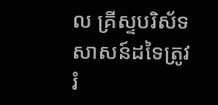ល គ្រីស្ទបរិស័ទសាសន៍ដទៃត្រូវរំ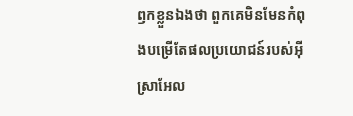ឭកខ្លួនឯងថា ពួកគេមិនមែនកំពុងបម្រើតែផលប្រយោជន៍របស់អ៊ីស្រាអែល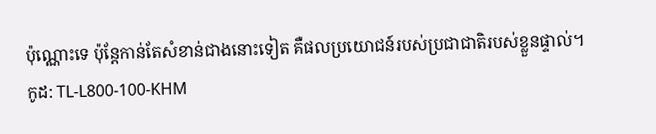ប៉ុណ្ណោះទេ ប៉ុន្តែកាន់តែសំខាន់ជាងនោះទៀត គឺផលប្រយោជន៍របស់ប្រជាជាតិរបស់ខ្លួនផ្ទាល់។
កូដ: TL-L800-100-KHM